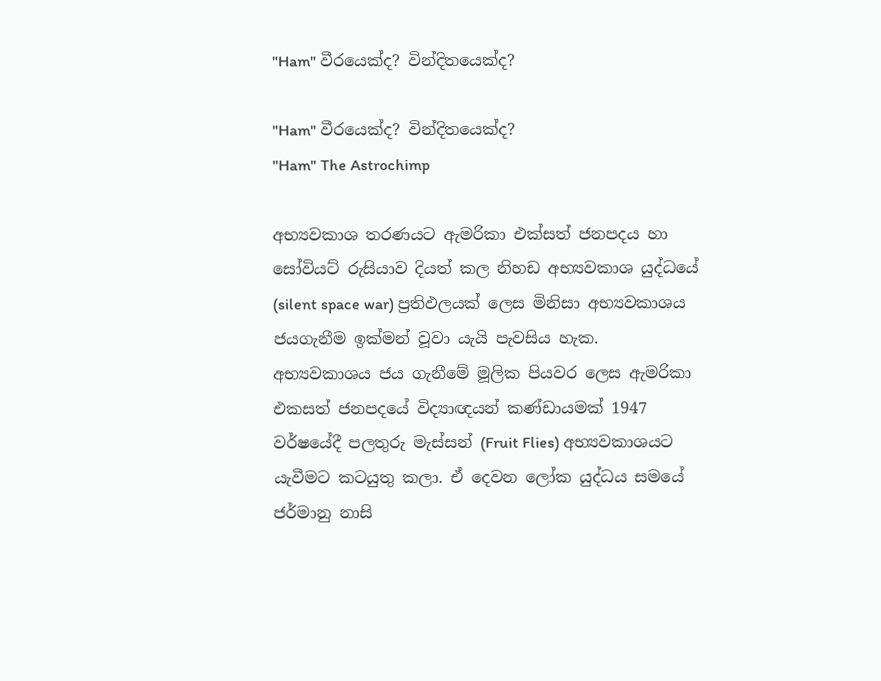"Ham" වීරයෙක්ද? වින්දිතයෙක්ද?

"Ham" වීරයෙක්ද? වින්දිතයෙක්ද?
"Ham" The Astrochimp

අභ්‍යවකාශ තරණයට ඇමරිකා එක්සත් ජනපදය හා සෝවියට් රුසියාව දියත් කල නිහඩ අභ්‍යවකාශ යුද්ධයේ (silent space war) ප්‍රතිඵලයක් ලෙස මිනිසා අභ්‍යවකාශය ජයගැනීම ඉක්මන් වූවා යැයි පැවසිය හැක. අභ්‍යවකාශය ජය ගැනීමේ මූලික පියවර ලෙස ඇමරිකා එකසත් ජනපදයේ විද්‍යාඥයන් කණ්ඩායමක් 1947 වර්ෂයේදී පලතුරු මැස්සන් (Fruit Flies) අභ්‍යවකාශයට යැවීමට කටයුතු කලා. ඒ දෙවන ලෝක යුද්ධය සමයේ ජර්මානු නාසි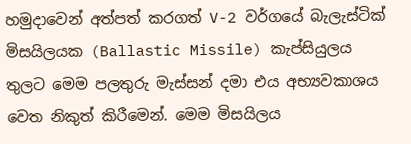හමුදාවෙන් අත්පත් කරගත් V-2 වර්ගයේ බැලැස්ටික් මිසයිලයක (Ballastic Missile) කැප්සියුලය තුලට මෙම පලතුරු මැස්සන් දමා එය අභ්‍යවකාශය වෙත නිකුත් කිරීමෙන්. මෙම මිසයිලය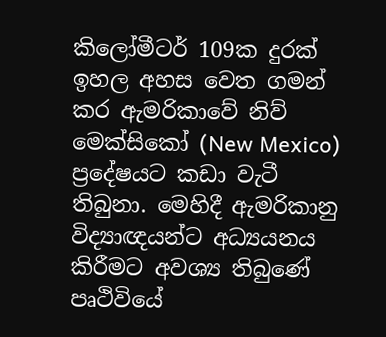කිලෝමීටර් 109ක දුරක් ඉහල අහස වෙත ගමන් කර ඇමරිකාවේ නිව් මෙක්සිකෝ (New Mexico) ප්‍රදේෂයට කඩා වැටී තිබුනා. මෙහිදී ඇමරිකානු විද්‍යාඥයන්ට අධ්‍යයනය කිරීමට අවශ්‍ය තිබුණේ පෘථිවියේ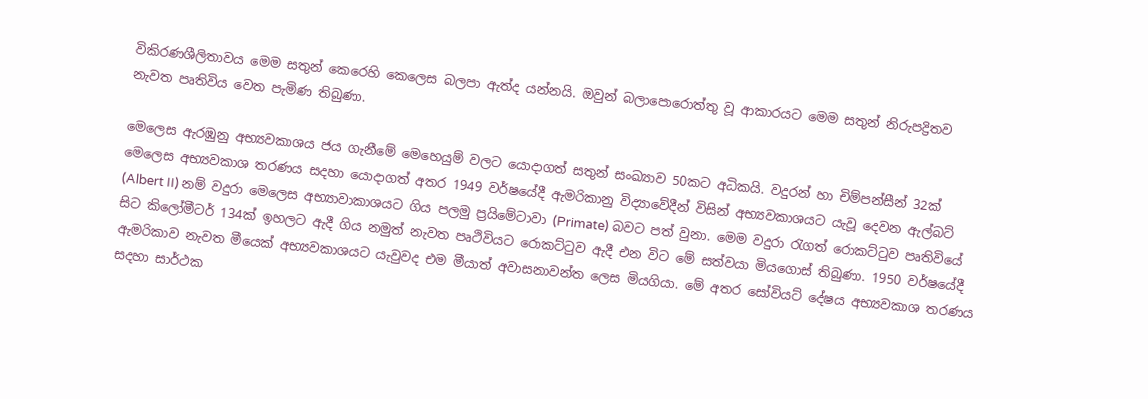විකිරණශීලිතාවය මෙම සතුන් කෙරෙහි කෙලෙස බලපා ඇත්ද යන්නයි. ඔවුන් බලාපොරොත්තු වූ ආකාරයට මෙම සතුන් නිරුපද්‍රිතව නැවත පෘතිවිය වෙත පැමිණ තිබුණා.

මෙලෙස ඇරඹුනු අභ්‍යවකාශය ජය ගැනීමේ මෙහෙයුම් වලට යොදාගත් සතුන් සංඛ්‍යාව 50කට අධිකයි. වදුරන් හා චිම්පන්සීන් 32ක් මෙලෙස අභ්‍යවකාශ තරණය සදහා යොදාගත් අතර 1949 වර්ෂයේදී ඇමරිකානු විද්‍යාවේදීන් විසින් අභ්‍යවකාශයට යැවූ දෙවන ඇල්බට් (Albert II) නම් වදුරා මෙලෙස අභ්‍යාවාකාශයට ගිය පලමු ප්‍රයිමේටාවා (Primate) බවට පත් වුනා. මෙම වදුරා රැගත් රොකට්ටුව පෘතිවියේ සිට කිලෝමීටර් 134ක් ඉහලට ඇදී ගිය නමුත් නැවත පෘථිවියට රොකට්ටුව ඇදී එන විට මේ සත්වයා මියගොස් තිබුණා. 1950 වර්ෂයේදී ඇමරිකාව නැවත මීයෙක් අභ්‍යවකාශයට යැවුවද එම මීයාත් අවාසනාවන්ත ලෙස මියගියා. මේ අතර සෝවියට් දේෂය අභ්‍යවකාශ තරණය සදහා සාර්ථක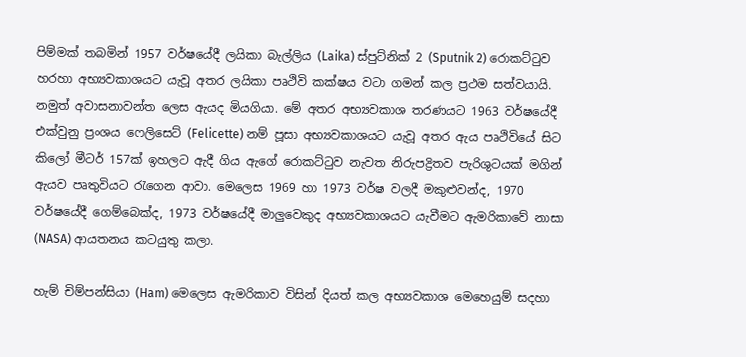පිම්මක් තබමින් 1957 වර්ෂයේදී ලයිකා බැල්ලිය (Laika) ස්පුට්නික් 2 (Sputnik 2) රොකට්ටුව හරහා අභ්‍යවකාශයට යැවූ අතර ලයිකා පෘථිවි කක්ෂය වටා ගමන් කල ප්‍රථම සත්වයායි. නමුත් අවාසනාවන්ත ලෙස ඇයද මියගියා. මේ අතර අභ්‍යවකාශ තරණයට 1963 වර්ෂයේදී එක්වුනු ප්‍රංශය ෆෙලිසෙට් (Felicette) නම් පූසා අභ්‍යවකාශයට යැවූ අතර ඇය පෘථිවියේ සිට කිලෝ මීටර් 157ක් ඉහලට ඇදී ගිය ඇගේ රොකට්ටුව නැවත නිරුපද්‍රිතව පැරිශුටයක් මගින් ඇයව පෘතුවියට රැගෙන ආවා. මෙලෙස 1969 හා 1973 වර්ෂ වලදී මකුළුවන්ද, 1970 වර්ෂයේදී ගෙම්බෙක්ද, 1973 වර්ෂයේදී මාලුවෙකුද අභ්‍යවකාශයට යැවීමට ඇමරිකාවේ නාසා (NASA) ආයතනය කටයුතු කලා.

හැම් චිම්පන්සියා (Ham) මෙලෙස ඇමරිකාව විසින් දියත් කල අභ්‍යවකාශ මෙහෙයුම් සදහා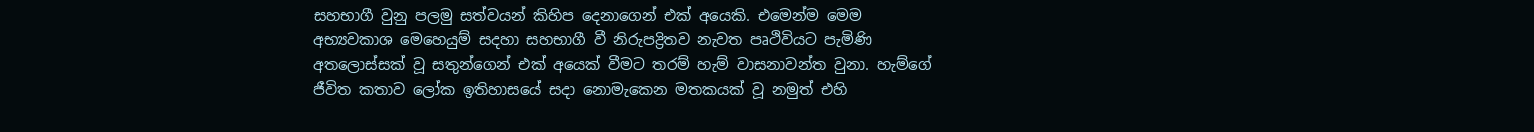සහභාගී වුනු පලමු සත්වයන් කිහිප දෙනාගෙන් එක් අයෙකි. එමෙන්ම මෙම අභ්‍යවකාශ මෙහෙයුම් සදහා සහභාගී වී නිරුපද්‍රිතව නැවත පෘථිවියට පැමිණි අතලොස්සක් වූ සතුන්ගෙන් එක් අයෙක් වීමට තරම් හැම් වාසනාවන්ත වුනා. හැම්ගේ ජීවිත කතාව ලෝක ඉතිහාසයේ සදා නොමැකෙන මතකයක් වූ නමුත් එහි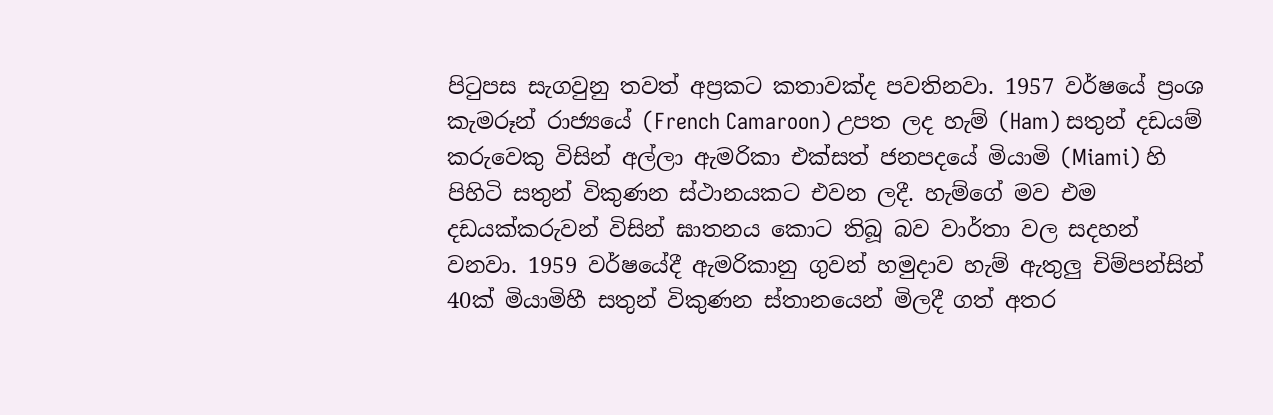පිටුපස සැගවුනු තවත් අප්‍රකට කතාවක්ද පවතිනවා. 1957 වර්ෂයේ ප්‍රංශ කැමරූන් රාජ්‍යයේ (French Camaroon) උපත ලද හැම් (Ham) සතුන් දඩයම් කරුවෙකු විසින් අල්ලා ඇමරිකා එක්සත් ජනපදයේ මියාමි (Miami) හි පිහිටි සතුන් විකුණන ස්ථානයකට එවන ලදී. හැම්ගේ මව එම දඩයක්කරුවන් විසින් ඝාතනය කොට තිබූ බව වාර්තා වල සදහන් වනවා. 1959 වර්ෂයේදී ඇමරිකානු ගුවන් හමුදාව හැම් ඇතුලු චිම්පන්සින් 40ක් මියාමිහී සතුන් විකුණන ස්තානයෙන් මිලදී ගත් අතර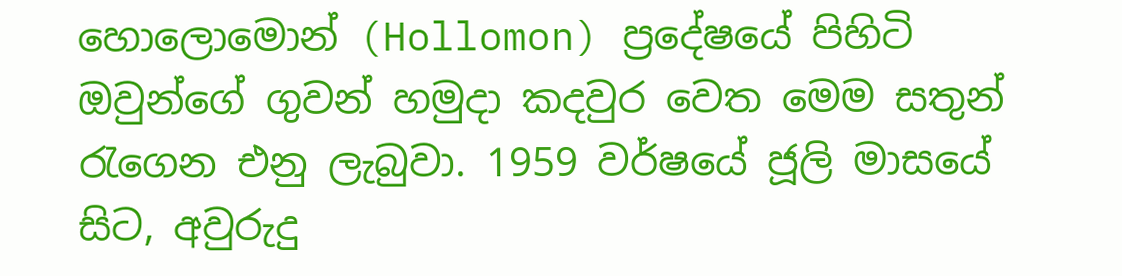හොලොමොන් (Hollomon) ප්‍රදේෂයේ පිහිටි ඔවුන්ගේ ගුවන් හමුදා කදවුර වෙත මෙම සතුන් රැගෙන එනු ලැබුවා. 1959 වර්ෂයේ ජූලි මාසයේ සිට, අවුරුදු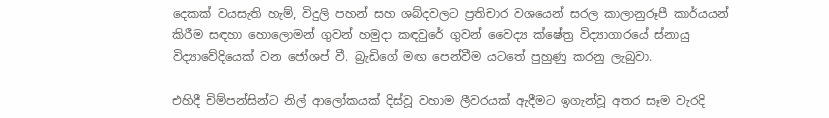දෙකක් වයසැති හැම්, විදුලි පහන් සහ ශබ්දවලට ප්‍රතිචාර වශයෙන් සරල කාලානුරූපී කාර්යයන් කිරීම සඳහා හොලොමන් ගුවන් හමුදා කඳවුරේ ගුවන් වෛද්‍ය ක්ෂේත්‍ර විද්‍යාගාරයේ ස්නායු විද්‍යාවේදියෙක් වන ජෝශප් වී. බ්‍රැඩිගේ මඟ පෙන්වීම යටතේ පුහුණු කරනු ලැබුවා.

එහිදී චිම්පන්සින්ට නිල් ආලෝකයක් දිස්වූ වහාම ලීවරයක් ඇදීමට ඉගැන්වූ අතර සෑම වැරදි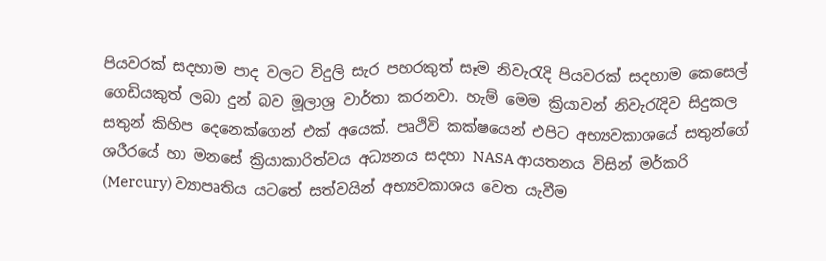පියවරක් සදහාම පාද වලට විදුලි සැර පහරකුත් සෑම නිවැරැදි පියවරක් සදහාම කෙසෙල් ගෙඩියකුත් ලබා දුන් බව මූලාශ්‍ර වාර්තා කරනවා. හැම් මෙම ක්‍රියාවන් නිවැරැදිව සිදුකල සතුන් කිහිප දෙනෙක්ගෙන් එක් අයෙක්. පෘථිවි කක්ෂයෙන් එපිට අභ්‍යවකාශයේ සතුන්ගේ ශරීරයේ හා මනසේ ක්‍රියාකාරිත්වය අධ්‍යනය සදහා NASA ආයතනය විසින් මර්කරි (Mercury) ව්‍යාපෘතිය යටතේ සත්වයින් අභ්‍යවකාශය වෙත යැවීම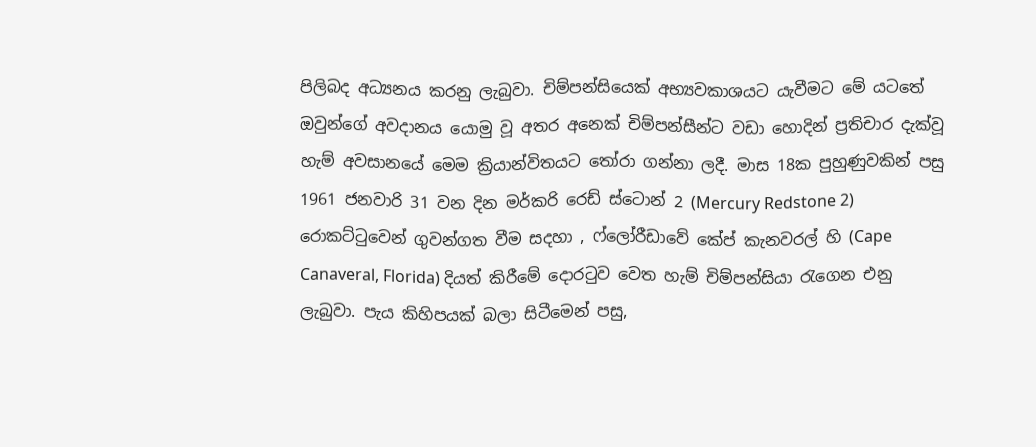පිලිබද අධ්‍යනය කරනු ලැබුවා. චිම්පන්සියෙක් අභ්‍යවකාශයට යැවීමට මේ යටතේ ඔවුන්ගේ අවදානය යොමු වූ අතර අනෙක් චිම්පන්සීන්ට වඩා හොදින් ප්‍රතිචාර දැක්වූ හැම් අවසානයේ මෙම ක්‍රියාන්විතයට තෝරා ගන්නා ලදී. මාස 18ක පුහුණුවකින් පසු 1961 ජනවාරි 31 වන දින මර්කරි රෙඩ් ස්ටොන් 2 (Mercury Redstone 2) රොකට්ටුවෙන් ගුවන්ගත වීම සදහා , ෆ්ලෝරීඩාවේ කේප් කැනවරල් හි (Cape Canaveral, Florida) දියත් කිරීමේ දොරටුව වෙත හැම් චිම්පන්සියා රැගෙන එනු ලැබුවා. පැය කිහිපයක් බලා සිටීමෙන් පසු,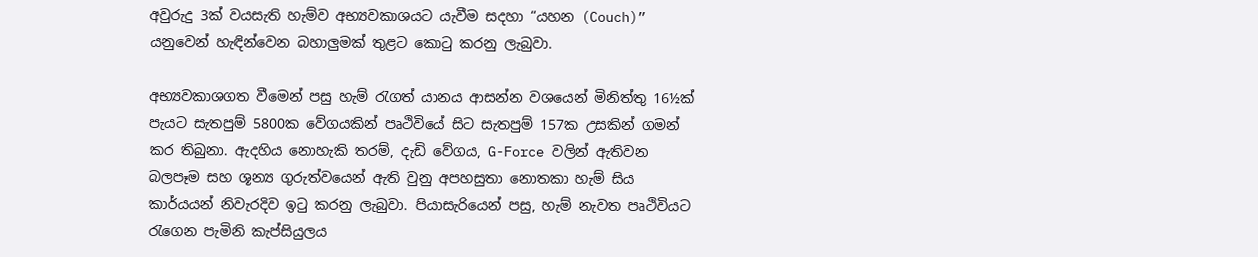අවුරුදු 3ක් වයසැති හැම්ව අභ්‍යවකාශයට යැවීම සදහා “යහන (Couch)” යනුවෙන් හැඳින්වෙන බහාලුමක් තුළට කොටු කරනු ලැබුවා.

අභ්‍යවකාශගත වීමෙන් පසු හැම් රැගත් යානය ආසන්න වශයෙන් මිනිත්තු 16½ක් පැයට සැතපුම් 5800ක වේගයකින් පෘථිවියේ සිට සැතපුම් 157ක උසකින් ගමන් කර තිබුනා. ඇදහිය නොහැකි තරම්, දැඩි වේගය, G-Force වලින් ඇතිවන බලපෑම සහ ශූන්‍ය ගුරුත්වයෙන් ඇති වුනු අපහසුතා නොතකා හැම් සිය කාර්යයන් නිවැරදිව ඉටු කරනු ලැබුවා. පියාසැරියෙන් පසු, හැම් නැවත පෘථිවියට රැගෙන පැමිනි කැප්සියුලය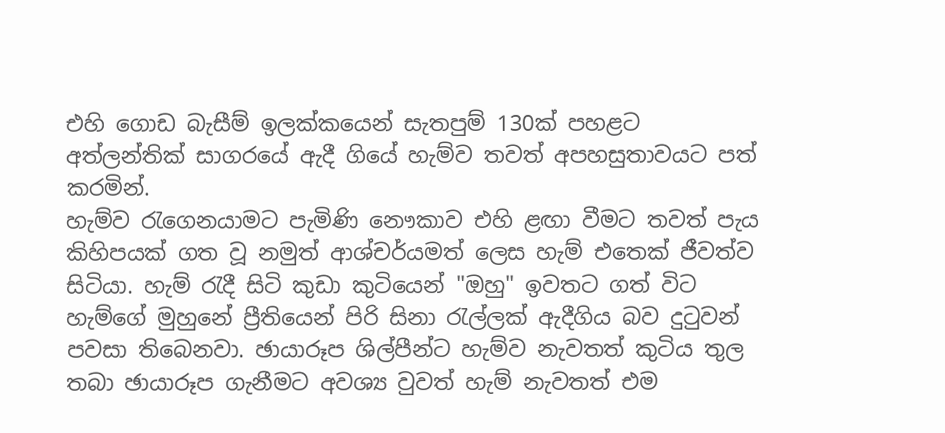එහි ගොඩ බැසීම් ඉලක්කයෙන් සැතපුම් 130ක් පහළට අත්ලන්තික් සාගරයේ ඇදී ගියේ හැම්ව තවත් අපහසුතාවයට පත් කරමින්.
හැම්ව රැගෙනයාමට පැමිණි නෞකාව එහි ළඟා වීමට තවත් පැය කිහිපයක් ගත වූ නමුත් ආශ්චර්යමත් ලෙස හැම් එතෙක් ජීවත්ව සිටියා. හැම් රැදී සිටි කුඩා කුටියෙන් "ඔහු" ඉවතට ගත් විට හැම්ගේ මුහුනේ ප්‍රීතියෙන් පිරි සිනා රැල්ලක් ඇදීගිය බව දුටුවන් පවසා තිබෙනවා. ඡායාරූප ශිල්පීන්ට හැම්ව නැවතත් කුටිය තුල තබා ඡායාරූප ගැනීමට අවශ්‍ය වුවත් හැම් නැවතත් එම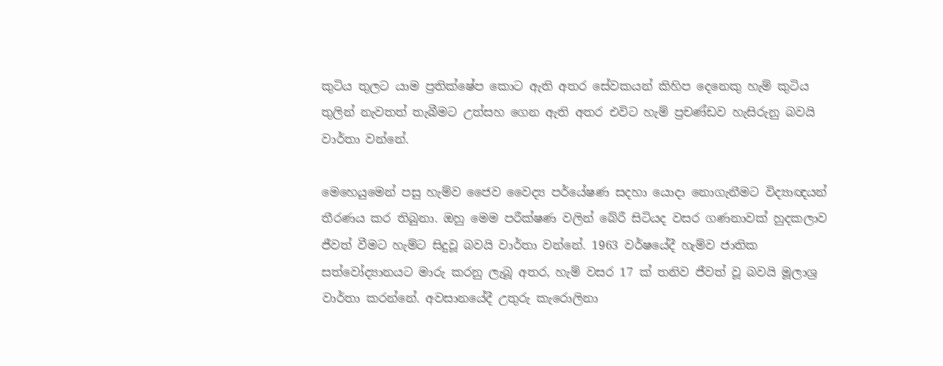කුටිය තුලට යාම ප්‍රතික්ෂේප කොට ඇති අතර සේවකයන් කිහිප දෙනෙකු හැම් කුටිය තුලින් නැවතත් තැබීමට උත්සහ ගෙන ඇති අතර එවිට හැම් ප්‍රචණ්ඩව හැසිරුනු බවයි වාර්තා වන්නේ.

මෙහෙයුමෙන් පසු හැම්ව ජෛව වෛද්‍ය පර්යේෂණ සදහා යොදා නොගැනීමට විද්‍යාඥයන් තීරණය කර තිබුනා. ඔහු මෙම පරීක්ෂණ වලින් බේරී සිටියද වසර ගණනාවක් හුදකලාව ජීවත් වීමට හැම්ට සිදුවූ බවයි වාර්තා වන්නේ. 1963 වර්ෂයේදී හැම්ව ජාතික සත්වෝද්‍යානයට මාරු කරනු ලැබූ අතර, හැම් වසර 17 ක් තනිව ජීවත් වූ බවයි මූලාශ්‍ර වාර්තා කරන්නේ. අවසානයේදී උතුරු කැරොලිනා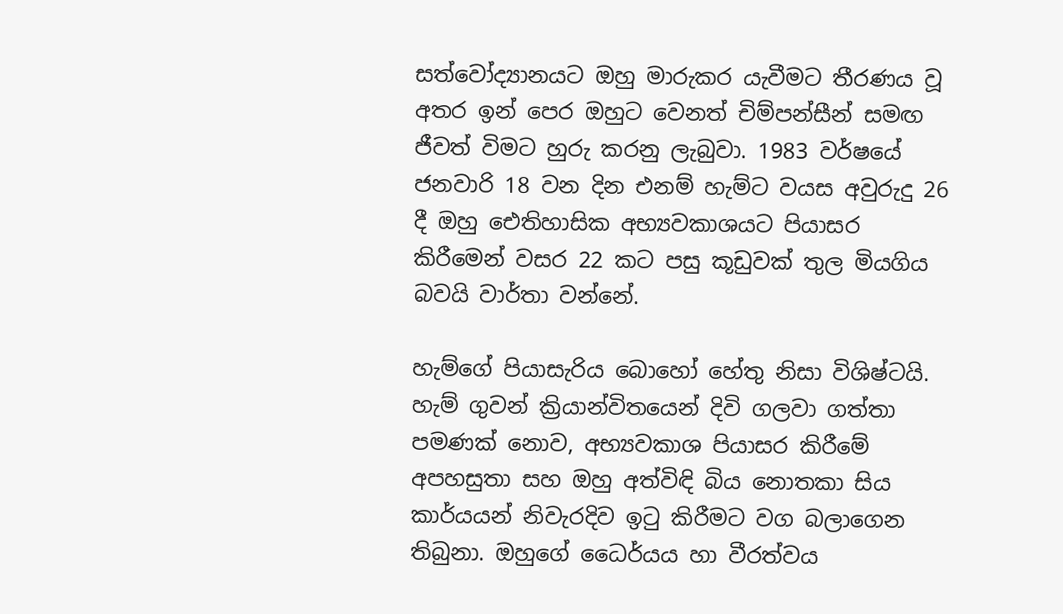සත්වෝද්‍යානයට ඔහු මාරුකර යැවීමට තීරණය වූ අතර ඉන් පෙර ඔහුට වෙනත් චිම්පන්සීන් සමඟ ජීවත් විමට හුරු කරනු ලැබුවා. 1983 වර්ෂයේ ජනවාරි 18 වන දින එනම් හැම්ට වයස අවුරුදු 26 දී ඔහු ඓතිහාසික අභ්‍යවකාශයට පියාසර කිරීමෙන් වසර 22 කට පසු කූඩුවක් තුල මියගිය බවයි වාර්තා වන්නේ.

හැම්ගේ පියාසැරිය බොහෝ හේතු නිසා විශිෂ්ටයි. හැම් ගුවන් ක්‍රියාන්විතයෙන් දිවි ගලවා ගත්තා පමණක් නොව, අභ්‍යවකාශ පියාසර කිරීමේ අපහසුතා සහ ඔහු අත්විඳි බිය නොතකා සිය කාර්යයන් නිවැරදිව ඉටු කිරීමට වග බලාගෙන තිබුනා. ඔහුගේ ධෛර්යය හා වීරත්වය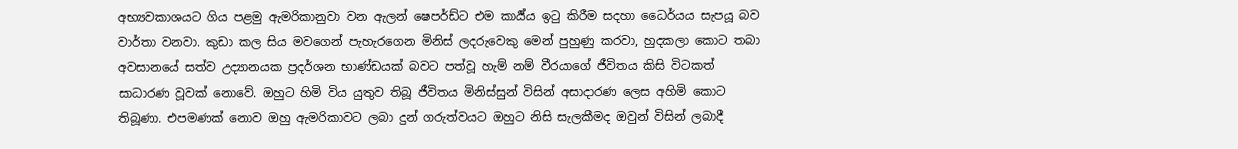අභ්‍යවකාශයට ගිය පළමු ඇමරිකානුවා වන ඇලන් ෂෙපර්ඩ්ට එම කාර්‍ය්ය ඉටු කිරීම සදහා ධෛර්යය සැපයූ බව වාර්තා වනවා. කුඩා කල සිය මවගෙන් පැහැරගෙන මිනිස් ලදරුවෙකු මෙන් පුහුණු කරවා, හුදකලා කොට තබා අවසානයේ සත්ව උද්‍යානයක ප්‍රදර්ශන භාණ්ඩයක් බවට පත්වූ හැම් නම් වීරයාගේ ජීවිතය කිසි විටකත් සාධාරණ වූවක් නොවේ. ඔහුට හිමි විය යුතුව තිබූ ජීවිතය මිනිස්සුන් විසින් අසාදාරණ ලෙස අහිමි කොට තිබූණා. එපමණක් නොව ඔහු ඇමරිකාවට ලබා දුන් ගරුත්වයට ඔහුට නිසි සැලකීමද ඔවුන් විසින් ලබාදී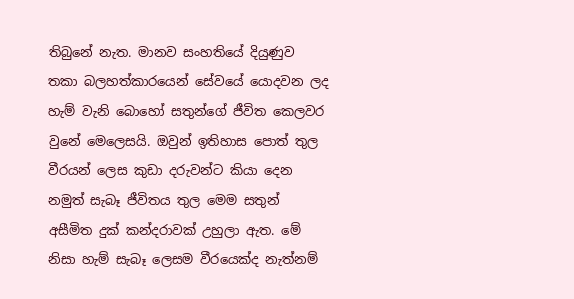තිබුනේ නැත. මානව සංහතියේ දියුණුව තකා බලහත්කාරයෙන් සේවයේ යොදවන ලද හැම් වැනි බොහෝ සතුන්ගේ ජීවිත කෙලවර වුනේ මෙලෙසයි. ඔවුන් ඉතිහාස පොත් තුල වීරයන් ලෙස කුඩා දරුවන්ට කියා දෙන නමුත් සැබෑ ජීවිතය තුල මෙම සතුන් අසීමිත දුක් කන්දරාවක් උහුලා ඇත. මේ නිසා හැම් සැබෑ ලෙසම වීරයෙක්ද නැත්නම්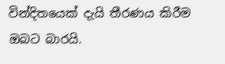වින්දිතයෙක් දැයි තීරණය කිරීම ඔබට බාරයි.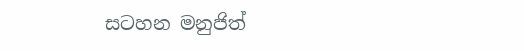සටහන මනුජිත්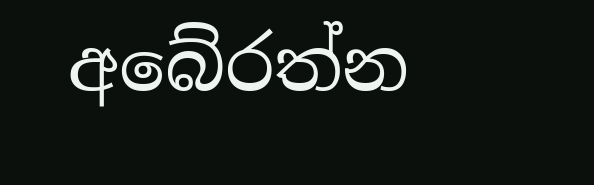අබේරත්න